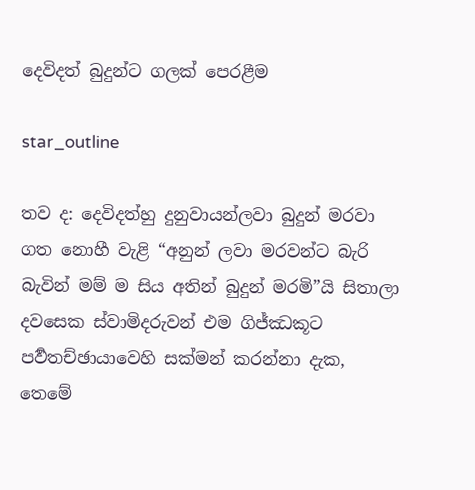දෙවිදත් බුදුන්ට ගලක් පෙරළීම

star_outline

තව ද: දෙවිදත්හු දුනුවායන්ලවා බුදුන් මරවා ගත නොහී වැළි “අනුන් ලවා මරවන්ට බැරි බැවින් මම් ම සිය අතින් බුදුන් මරමි”යි සිතාලා දවසෙක ස්වාමිදරුවන් එම ගිජ්ඣකූට පර්‍වතච්ඡායාවෙහි සක්මන් කරන්නා දැක, තෙමේ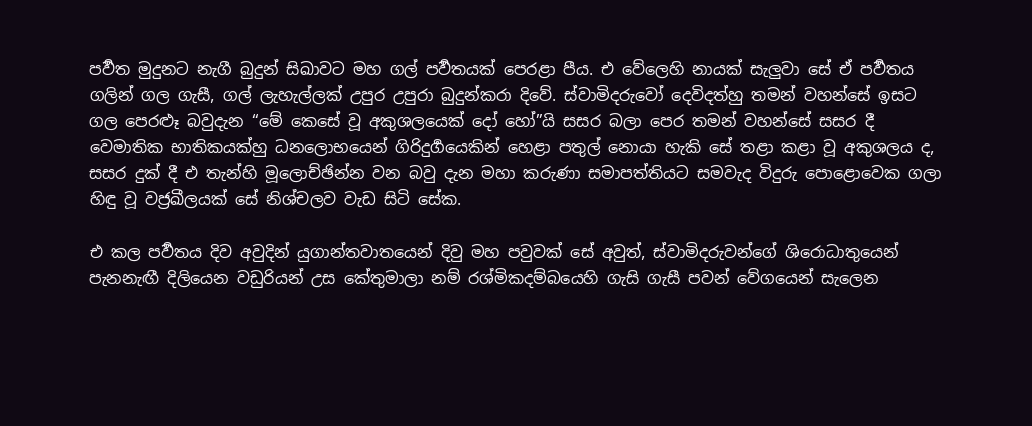පර්‍වත මුදුනට නැගී බුදුන් සිඛාවට මහ ගල් පර්‍වතයක් පෙරළා පීය. එ වේලෙහි නායක් සැලුවා සේ ඒ පර්‍වතය ගලින් ගල ගැසී, ගල් ලැහැල්ලක් උපුර උපුරා බුදුන්කරා දිවේ. ස්වාමිදරුවෝ දෙවිදත්හු තමන් වහන්සේ ඉසට ගල පෙරළූ බවුදැන “මේ කෙසේ වූ අකුශලයෙක් දෝ හෝ”යි සසර බලා පෙර තමන් වහන්සේ සසර දී වෙමාතික භාතිකයක්හු ධනලොභයෙන් ගිරිදුර්‍ගයෙකින් හෙළා පතුල් නොයා හැකි සේ තළා කළා වූ අකුශලය ද, සසර දුක් දී එ තැන්හි මූලොච්ඡින්න වන බවු දැන මහා කරුණා සමාපත්තියට සමවැද විදුරු පොළොවෙක ගලා හිඳු වූ වජ්‍රඛීලයක් සේ නිශ්චලව වැඩ සිටි සේක.

එ කල පර්‍වතය දිව අවුදින් යුගාන්තවාතයෙන් දිවු මහ පවුවක් සේ අවුත්, ස්වාමිදරුවන්ගේ ශිරොධාතුයෙන් පැනනැඟී දිලියෙන වඩුරියන් උස කේතුමාලා නම් රශ්මිකදම්බයෙහි ගැසි ගැසී පවන් වේගයෙන් සැලෙන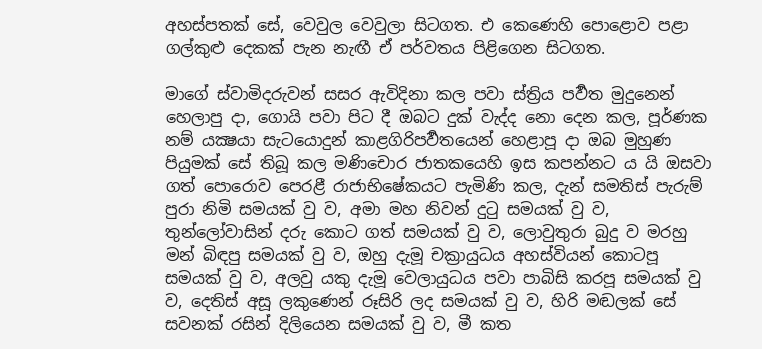අහස්පතක් සේ, වෙවුල වෙවුලා සිටගත. එ කෙණෙහි පොළොව පළා ගල්කුළු දෙකක් පැන නැඟී ඒ පර්වතය පිළිගෙන සිටගත.

මාගේ ස්වාමිදරුවන් සසර ඇවිදිනා කල පවා ස්ත්‍රිය පර්‍වත මුදුනෙන් හෙලාපු දා, ගොයි පවා පිට දී ඔබට දුක් වැද්ද නො දෙන කල, පූර්ණක නම් යක්‍ෂයා සැටයොදුන් කාළගිරිපර්‍වතයෙන් හෙළාපූ දා ඔබ මුහුණ පියුමක් සේ තිබූ කල මණිචොර ජාතකයෙහි ඉස කපන්නට ය යි ඔසවා ගත් පොරොව පෙරළී රාජාභිෂේකයට පැමිණි කල, දැන් සමතිස් පැරුම් පුරා නිමි සමයක් වු ව, අමා මහ නිවන් දුටු සමයක් වු ව, තුන්ලෝවාසින් දරු කොට ගත් සමයක් වු ව, ලොවුතුරා බුදු ව මරහු මන් බිඳපු සමයක් වු ව, ඔහු දැමූ චක්‍රායුධය අහස්වියන් කොටපූ සමයක් වු ව, අලවු යකු දැමූ වෙලායුධය පවා පාබිසි කරපූ සමයක් වු ව, දෙතිස් අසූ ලකුණෙන් රූසිරි ලද සමයක් වු ව, හිරි මඬලක් සේ සවනක් රසින් දිලියෙන සමයක් වු ව, මී කත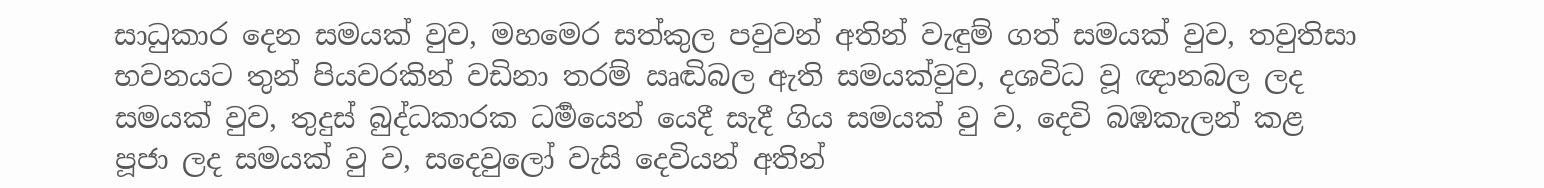සාධුකාර දෙන සමයක් වුව, මහමෙර සත්කුල පවුවන් අතින් වැඳුම් ගත් සමයක් වුව, තවුතිසා භවනයට තුන් පියවරකින් වඩිනා තරම් ඍඬිබල ඇති සමයක්වුව, දශවිධ වූ ඥානබල ලද සමයක් වුව, තුදුස් බුද්ධකාරක ධර්‍මයෙන් යෙදී සැදී ගිය සමයක් වු ව, දෙවි බඹකැලන් කළ පූජා ලද සමයක් වු ව, සදෙවුලෝ වැසි දෙවියන් අතින්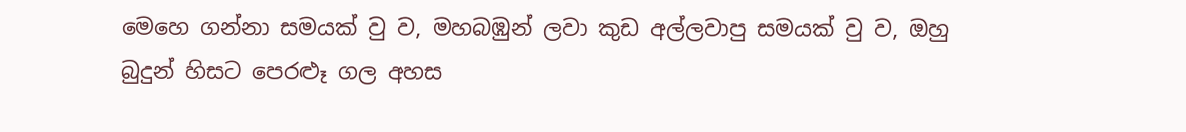මෙහෙ ගන්නා සමයක් වු ව, මහබඹුන් ලවා කුඩ අල්ලවාපු සමයක් වු ව, ඔහු බුදුන් හිසට පෙරළූ ගල අහස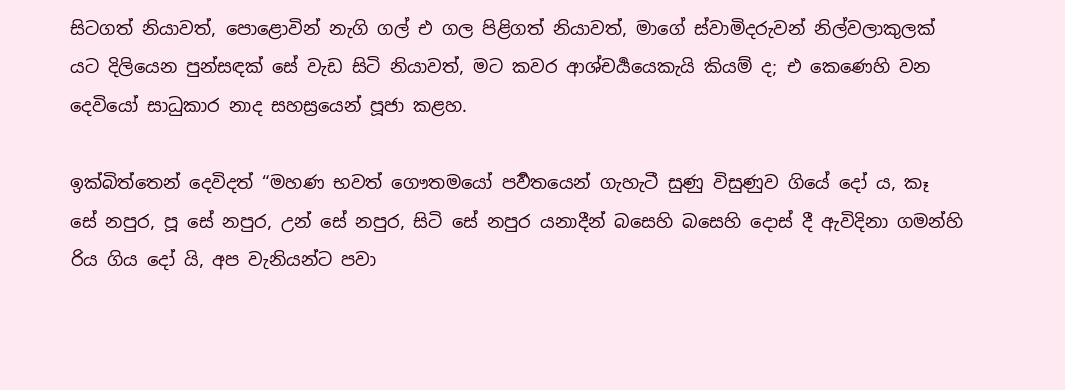සිටගත් නියාවත්, පොළොවින් නැගි ගල් එ ගල පිළිගත් නියාවත්, මාගේ ස්වාමිදරුවන් නිල්වලාකුලක් යට දිලියෙන පුන්සඳක් සේ වැඩ සිටි නියාවත්, මට කවර ආශ්චර්‍යයෙකැයි කියම් ද; එ කෙණෙහි වන දෙවියෝ සාධුකාර නාද සහස්‍රයෙන් පූජා කළහ.

ඉක්බිත්තෙන් දෙවිදත් “මහණ භවත් ගෞතමයෝ පර්‍වතයෙන් ගැහැටී සුණු විසුණුව ගියේ දෝ ය, කෑ සේ නපුර, පූ සේ නපුර, උන් සේ නපුර, සිටි සේ නපුර යනාදීන් බසෙහි බසෙහි දොස් දී ඇවිදිනා ගමන්හි රිය ගිය දෝ යි, අප වැනියන්ට පවා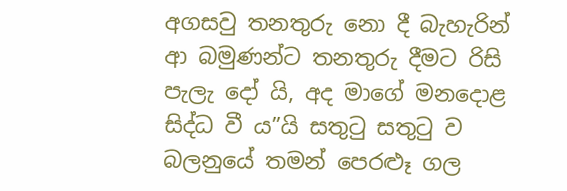අගසවු තනතුරු නො දී බැහැරින් ආ බමුණන්ට තනතුරු දීමට රිසි පැලැ දෝ යි, අද මාගේ මනදොළ සිද්ධ වී ය”යි සතුටු සතුටු ව බලනුයේ තමන් පෙරළුෑ ගල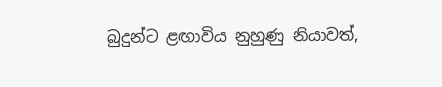බුදුන්ට ළඟාවිය නුහුණු නියාවත්,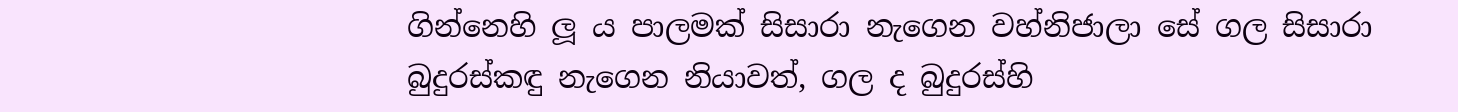ගින්නෙහි ලූ ය පාලමක් සිසාරා නැගෙන වහ්නිජාලා සේ ගල සිසාරා බුදුරස්කඳු නැගෙන නියාවත්, ගල ද බුදුරස්හි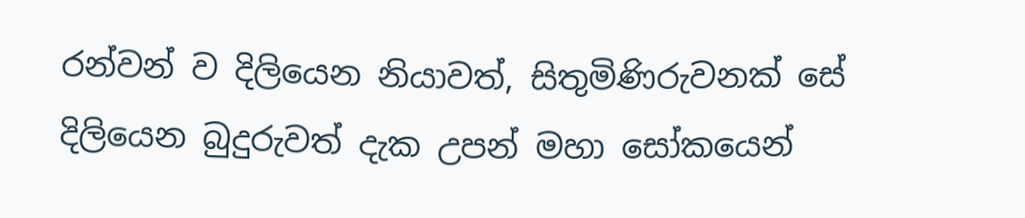රන්වන් ව දිලියෙන නියාවත්, සිතුමිණිරුවනක් සේ දිලියෙන බුදුරුවත් දැක උපන් මහා සෝකයෙන්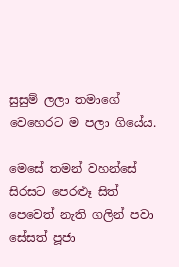සුසුම් ලලා තමාගේ වෙහෙරට ම පලා ගියේය.

මෙසේ තමන් වහන්සේ සිරසට පෙරළූ සිත් පෙවෙත් නැති ගලින් පවා සේසත් පූජා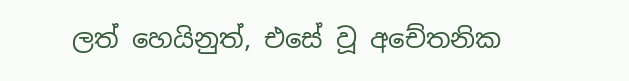ලත් හෙයිනුත්, එසේ වූ අචේතනික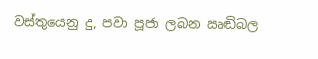වස්තුයෙනු දු, පවා පූජා ලබන ඍඬිබල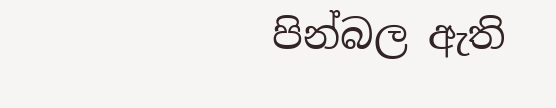පින්බල ඇති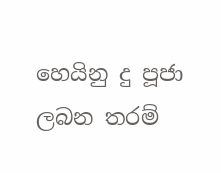හෙයිනු දු පූජා ලබන තරම්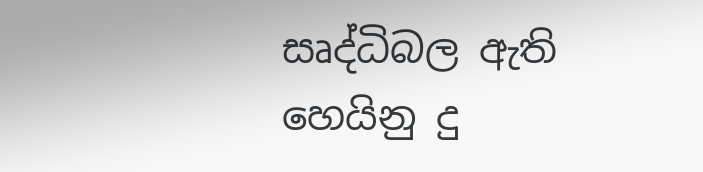සෘද්ධිබල ඇති හෙයිනු දු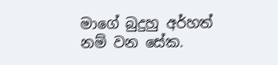මාගේ බුදුහු අර්හත් නම් වන සේක.